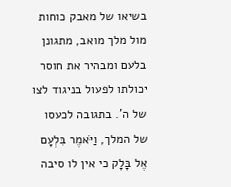בשיאו של מאבק כוחות מול מלך מואב, מתגונן בלעם ומבהיר את חוסר יכולתו לפעול בניגוד לצו של ה'. בתגובה לכעסו של המלך, וַיֹּאמֶר בִּלְעָם אֶל בָּלָק כי אין לו סיבה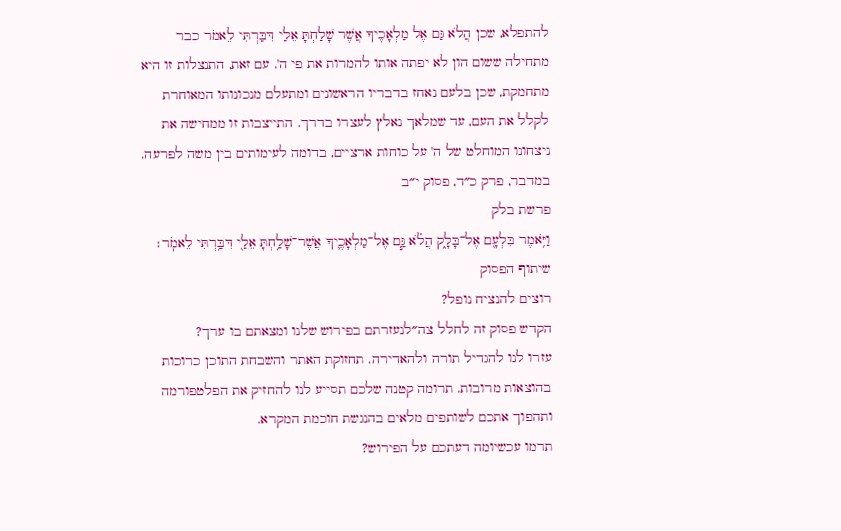להתפלא, שכן הֲלֹא גַּם אֶל מַלְאָכֶיךָ אֲשֶׁר שָׁלַחְתָּ אֵלַי דִּבַּרְתִּי לֵאמֹר כבר מתחילה ששום הון לא יפתה אותו להמרות את פי ה'. עם זאת, התנצלות זו היא מתחמקת, שכן בלעם נאחז בדבריו הראשונים ומתעלם מנכונותו המאוחרת לקלל את העם, עד שמלאך נאלץ לעצרו בדרך. התייצבות זו ממחישה את ניצחונו המוחלט של ה' על כוחות ארציים, בדומה לעימותים בין משה לפרעה.
במדבר, פרק כ״ד, פסוק י״ב
פרשת בלק
וַיֹּ֥אמֶר בִּלְעָ֖ם אֶל־בָּלָ֑ק הֲלֹ֗א גַּ֧ם אֶל־מַלְאָכֶ֛יךָ אֲשֶׁר־שָׁלַ֥חְתָּ אֵלַ֖י דִּבַּ֥רְתִּי לֵאמֹֽר׃
שיתוף הפסוק
רוצים להנציח נופל?
הקדש פסוק זה לחלל צה״לנעזרתם בפירוש שלנו ומצאתם בו ערך?
עזרו לנו להגדיל תורה ולהאדירה. תחזוקת האתר והשבחת התוכן כרוכות בהוצאות מרובות. תרומה קטנה שלכם תסייע לנו להחזיק את הפלטפורמה ותהפוך אתכם לשותפים מלאים בהנגשת חוכמת המקרא.
תרמו עכשיומה דעתכם על הפירוש?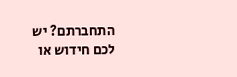התחברתם? יש לכם חידוש או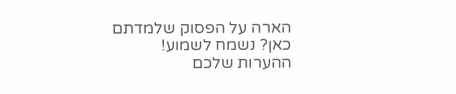הארה על הפסוק שלמדתם כאן? נשמח לשמוע!
ההערות שלכם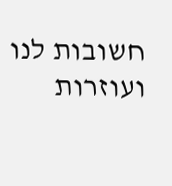חשובות לנו ועוזרות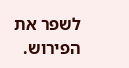לשפר את הפירוש.